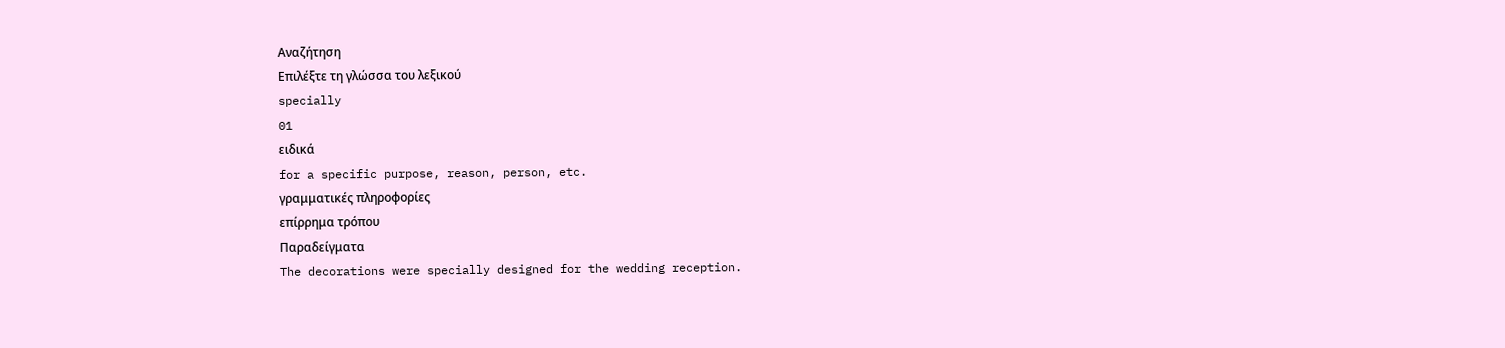Αναζήτηση
Επιλέξτε τη γλώσσα του λεξικού
specially
01
ειδικά
for a specific purpose, reason, person, etc.
γραμματικές πληροφορίες
επίρρημα τρόπου
Παραδείγματα
The decorations were specially designed for the wedding reception.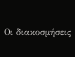Οι διακοσμήσεις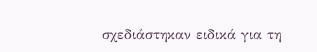σχεδιάστηκαν ειδικά για τη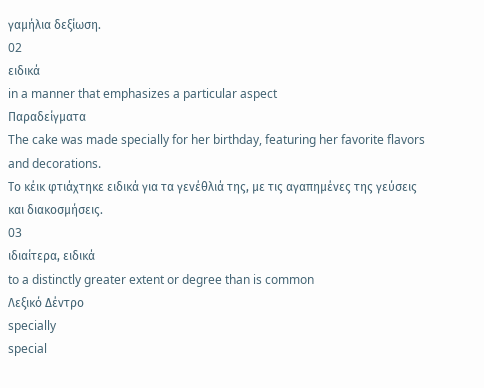γαμήλια δεξίωση.
02
ειδικά
in a manner that emphasizes a particular aspect
Παραδείγματα
The cake was made specially for her birthday, featuring her favorite flavors and decorations.
Το κέικ φτιάχτηκε ειδικά για τα γενέθλιά της, με τις αγαπημένες της γεύσεις και διακοσμήσεις.
03
ιδιαίτερα, ειδικά
to a distinctly greater extent or degree than is common
Λεξικό Δέντρο
specially
special